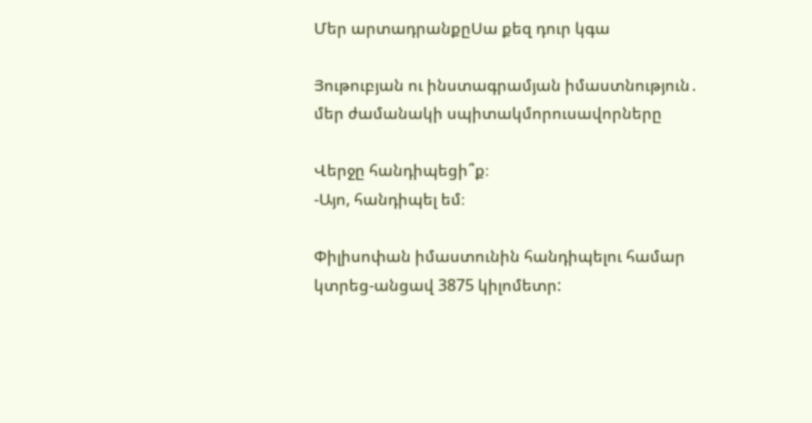Մեր արտադրանքըՍա քեզ դուր կգա

Յութուբյան ու ինստագրամյան իմաստնություն․ մեր ժամանակի սպիտակմորուսավորները

Վերջը հանդիպեցի՞ք։
-Այո, հանդիպել եմ։

Փիլիսոփան իմաստունին հանդիպելու համար կտրեց-անցավ 3875 կիլոմետր: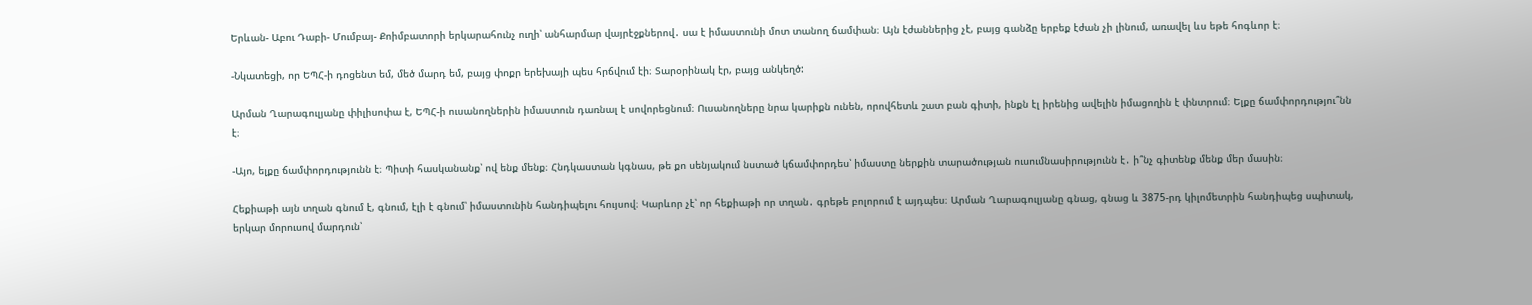Երևան- Աբու Դաբի- Մումբայ- Քոիմբատորի երկարահունչ ուղի՝ անհարմար վայրէջքներով․ սա է իմաստունի մոտ տանող ճամփան։ Այն էժաններից չէ, բայց գանձը երբեք էժան չի լինում, առավել ևս եթե հոգևոր է։

-Նկատեցի, որ ԵՊՀ-ի դոցենտ եմ, մեծ մարդ եմ, բայց փոքր երեխայի պես հրճվում էի։ Տարօրինակ էր, բայց անկեղծ:

Արման Ղարագուլյանը փիլիսոփա է, ԵՊՀ-ի ուսանողներին իմաստուն դառնալ է սովորեցնում։ Ուսանողները նրա կարիքն ունեն, որովհետև շատ բան գիտի, ինքն էլ իրենից ավելին իմացողին է փնտրում։ Ելքը ճամփորդությու՞նն է։

-Այո, ելքը ճամփորդությունն է։ Պիտի հասկանանք՝ ով ենք մենք։ Հնդկաստան կգնաս, թե քո սենյակում նստած կճամփորդես՝ իմաստը ներքին տարածության ուսումնասիրությունն է․ ի՞նչ գիտենք մենք մեր մասին։

Հեքիաթի այն տղան գնում է, գնում, էլի է գնում՝ իմաստունին հանդիպելու հույսով։ Կարևոր չէ՝ որ հեքիաթի որ տղան․ գրեթե բոլորում է այդպես։ Արման Ղարագուլյանը գնաց, գնաց և 3875-րդ կիլոմետրին հանդիպեց սպիտակ, երկար մորուսով մարդուն՝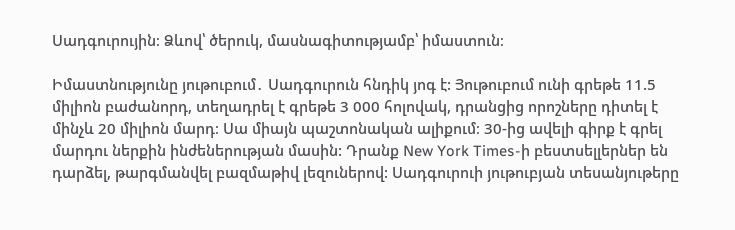Սադգուրույին։ Ձևով՝ ծերուկ, մասնագիտությամբ՝ իմաստուն։

Իմաստնությունը յութուբում․ Սադգուրուն հնդիկ յոգ է: Յութուբում ունի գրեթե 11.5 միլիոն բաժանորդ, տեղադրել է գրեթե 3 000 հոլովակ, դրանցից որոշները դիտել է մինչև 20 միլիոն մարդ։ Սա միայն պաշտոնական ալիքում։ 30-ից ավելի գիրք է գրել մարդու ներքին ինժեներության մասին: Դրանք New York Times-ի բեստսելլերներ են դարձել, թարգմանվել բազմաթիվ լեզուներով: Սադգուրուի յութուբյան տեսանյութերը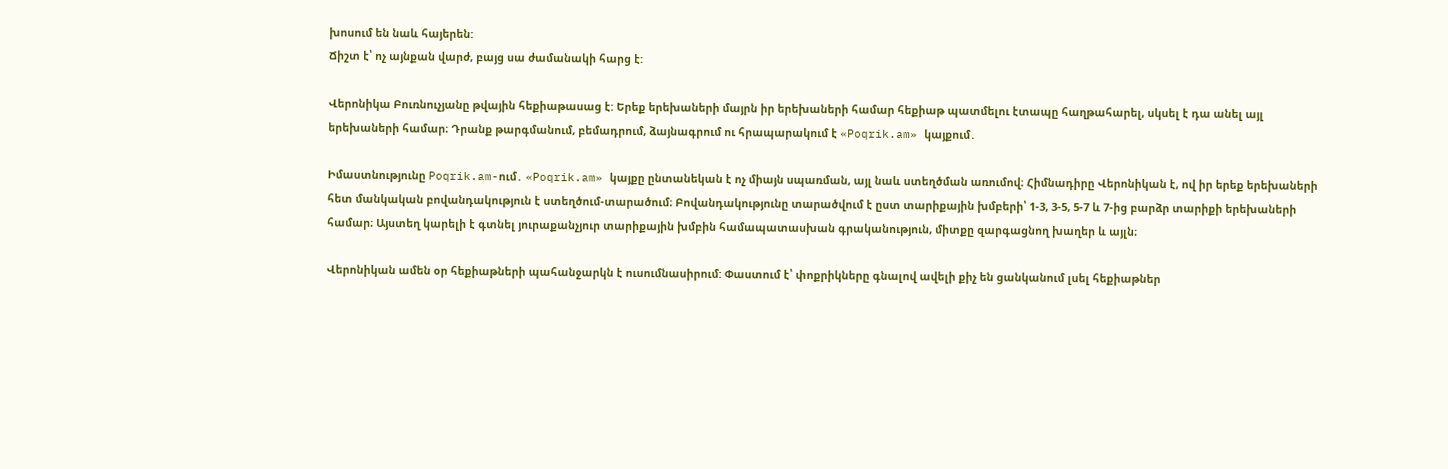խոսում են նաև հայերեն:
Ճիշտ է՝ ոչ այնքան վարժ, բայց սա ժամանակի հարց է:

Վերոնիկա Բուռնուչյանը թվային հեքիաթասաց է: Երեք երեխաների մայրն իր երեխաների համար հեքիաթ պատմելու էտապը հաղթահարել, սկսել է դա անել այլ երեխաների համար։ Դրանք թարգմանում, բեմադրում, ձայնագրում ու հրապարակում է «Poqrik.am» կայքում․

Իմաստնությունը Poqrik.am-ում․ «Poqrik.am» կայքը ընտանեկան է ոչ միայն սպառման, այլ նաև ստեղծման առումով։ Հիմնադիրը Վերոնիկան է, ով իր երեք երեխաների հետ մանկական բովանդակություն է ստեղծում-տարածում։ Բովանդակությունը տարածվում է ըստ տարիքային խմբերի՝ 1-3, 3-5, 5-7 և 7-ից բարձր տարիքի երեխաների համար։ Այստեղ կարելի է գտնել յուրաքանչյուր տարիքային խմբին համապատասխան գրականություն, միտքը զարգացնող խաղեր և այլն։

Վերոնիկան ամեն օր հեքիաթների պահանջարկն է ուսումնասիրում: Փաստում է՝ փոքրիկները գնալով ավելի քիչ են ցանկանում լսել հեքիաթներ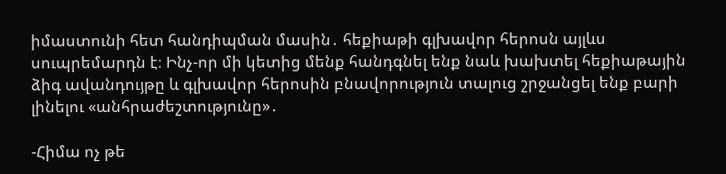իմաստունի հետ հանդիպման մասին․ հեքիաթի գլխավոր հերոսն այլևս սուպրեմարդն է։ Ինչ-որ մի կետից մենք հանդգնել ենք նաև խախտել հեքիաթային ձիգ ավանդույթը և գլխավոր հերոսին բնավորություն տալուց շրջանցել ենք բարի լինելու «անհրաժեշտությունը»․

-Հիմա ոչ թե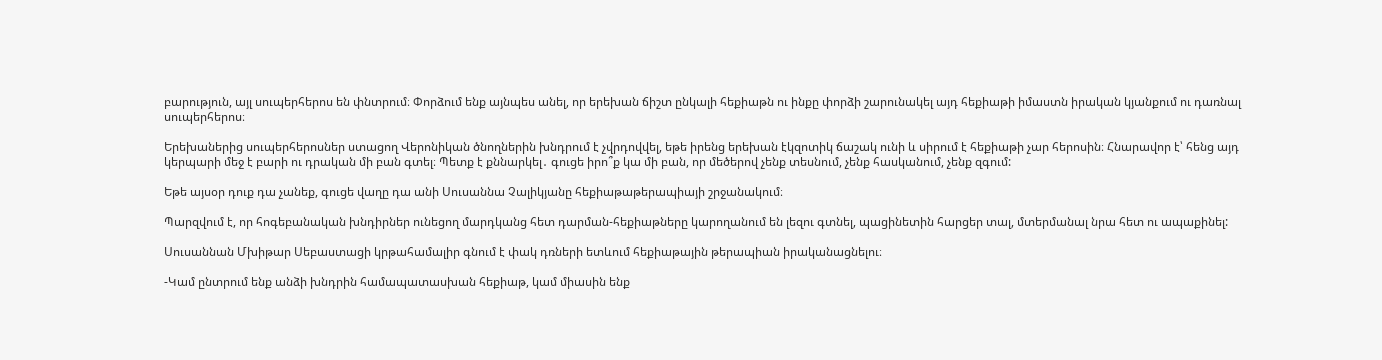բարություն, այլ սուպերհերոս են փնտրում։ Փորձում ենք այնպես անել, որ երեխան ճիշտ ընկալի հեքիաթն ու ինքը փորձի շարունակել այդ հեքիաթի իմաստն իրական կյանքում ու դառնալ սուպերհերոս։

Երեխաներից սուպերհերոսներ ստացող Վերոնիկան ծնողներին խնդրում է չվրդովվել, եթե իրենց երեխան էկզոտիկ ճաշակ ունի և սիրում է հեքիաթի չար հերոսին։ Հնարավոր է՝ հենց այդ կերպարի մեջ է բարի ու դրական մի բան գտել։ Պետք է քննարկել․ գուցե իրո՞ք կա մի բան, որ մեծերով չենք տեսնում, չենք հասկանում, չենք զգում:

Եթե այսօր դուք դա չանեք, գուցե վաղը դա անի Սուսաննա Չալիկյանը հեքիաթաթերապիայի շրջանակում։

Պարզվում է, որ հոգեբանական խնդիրներ ունեցող մարդկանց հետ դարման-հեքիաթները կարողանում են լեզու գտնել, պացինետին հարցեր տալ, մտերմանալ նրա հետ ու ապաքինել:

Սուսաննան Մխիթար Սեբաստացի կրթահամալիր գնում է փակ դռների ետևում հեքիաթային թերապիան իրականացնելու։

-Կամ ընտրում ենք անձի խնդրին համապատասխան հեքիաթ, կամ միասին ենք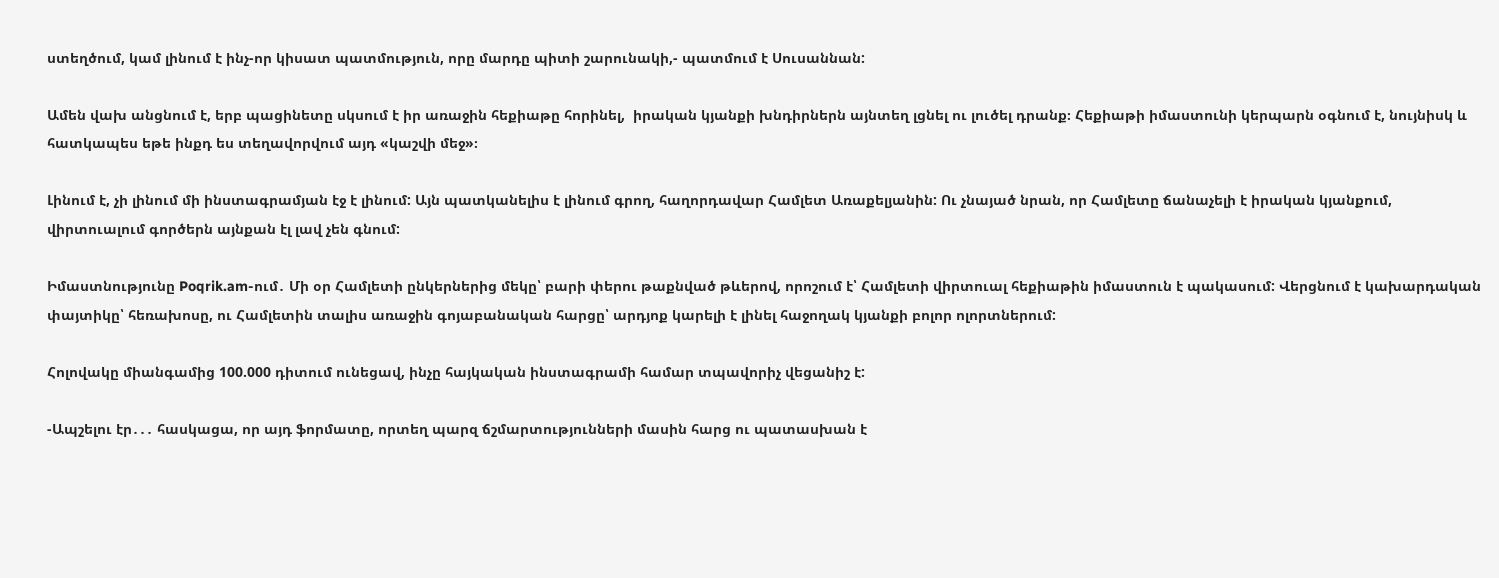ստեղծում, կամ լինում է ինչ-որ կիսատ պատմություն, որը մարդը պիտի շարունակի,- պատմում է Սուսաննան:

Ամեն վախ անցնում է, երբ պացինետը սկսում է իր առաջին հեքիաթը հորինել,  իրական կյանքի խնդիրներն այնտեղ լցնել ու լուծել դրանք։ Հեքիաթի իմաստունի կերպարն օգնում է, նույնիսկ և հատկապես եթե ինքդ ես տեղավորվում այդ «կաշվի մեջ»։

Լինում է, չի լինում մի ինստագրամյան էջ է լինում: Այն պատկանելիս է լինում գրող, հաղորդավար Համլետ Առաքելյանին: Ու չնայած նրան, որ Համլետը ճանաչելի է իրական կյանքում, վիրտուալում գործերն այնքան էլ լավ չեն գնում:

Իմաստնությունը Poqrik.am-ում․ Մի օր Համլետի ընկերներից մեկը՝ բարի փերու թաքնված թևերով, որոշում է՝ Համլետի վիրտուալ հեքիաթին իմաստուն է պակասում: Վերցնում է կախարդական փայտիկը՝ հեռախոսը, ու Համլետին տալիս առաջին գոյաբանական հարցը՝ արդյոք կարելի է լինել հաջողակ կյանքի բոլոր ոլորտներում:

Հոլովակը միանգամից 100.000 դիտում ունեցավ, ինչը հայկական ինստագրամի համար տպավորիչ վեցանիշ է:

-Ապշելու էր․․․ հասկացա, որ այդ ֆորմատը, որտեղ պարզ ճշմարտությունների մասին հարց ու պատասխան է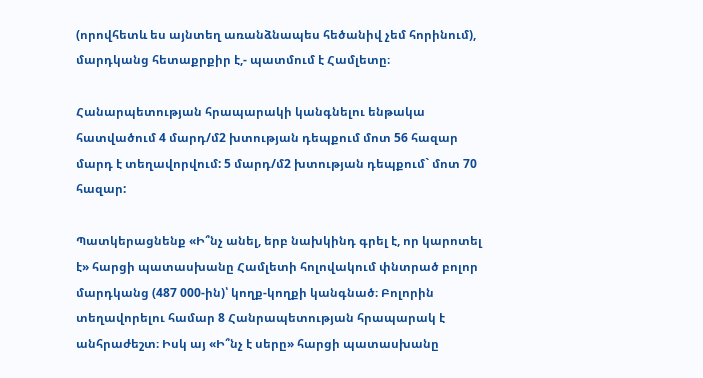(որովհետև ես այնտեղ առանձնապես հեծանիվ չեմ հորինում), մարդկանց հետաքրքիր է,- պատմում է Համլետը։

Հանարպետության հրապարակի կանգնելու ենթակա հատվածում 4 մարդ/մ2 խտության դեպքում մոտ 56 հազար մարդ է տեղավորվում: 5 մարդ/մ2 խտության դեպքում` մոտ 70 հազար:

Պատկերացնենք «Ի՞նչ անել, երբ նախկինդ գրել է, որ կարոտել է» հարցի պատասխանը Համլետի հոլովակում փնտրած բոլոր մարդկանց (487 000-ին)՝ կողք-կողքի կանգնած։ Բոլորին տեղավորելու համար 8 Հանրապետության հրապարակ է անհրաժեշտ։ Իսկ այ «Ի՞նչ է սերը» հարցի պատասխանը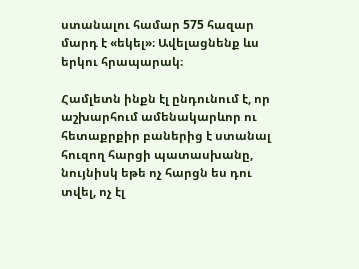ստանալու համար 575 հազար մարդ է «եկել»։ Ավելացնենք ևս երկու հրապարակ։

Համլետն ինքն էլ ընդունում է, որ աշխարհում ամենակարևոր ու հետաքրքիր բաներից է ստանալ հուզող հարցի պատասխանը, նույնիսկ եթե ոչ հարցն ես դու տվել, ոչ էլ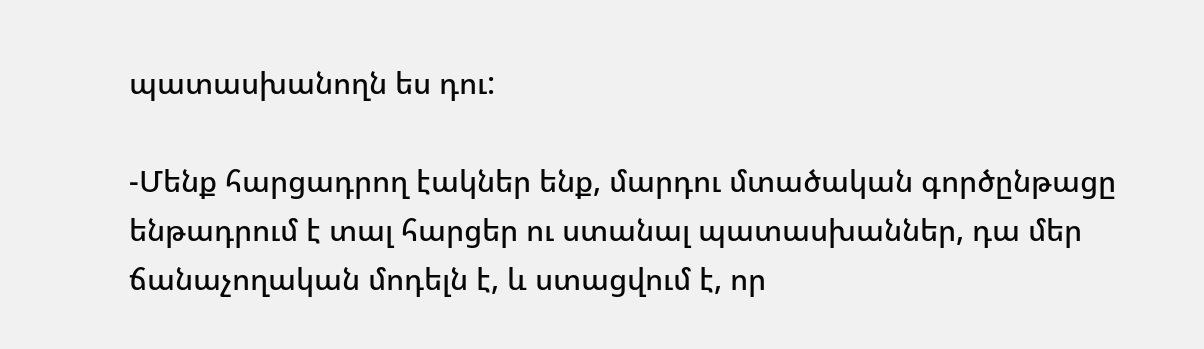պատասխանողն ես դու:

-Մենք հարցադրող էակներ ենք, մարդու մտածական գործընթացը ենթադրում է տալ հարցեր ու ստանալ պատասխաններ, դա մեր ճանաչողական մոդելն է, և ստացվում է, որ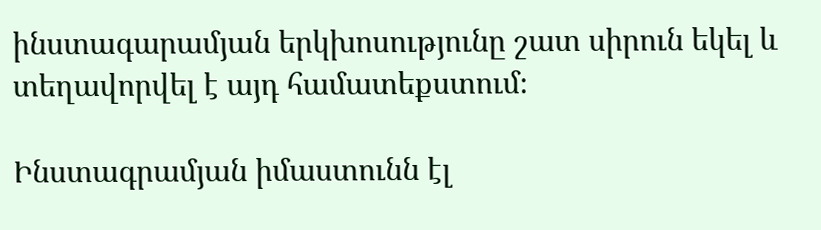ինստագարամյան երկխոսությունը շատ սիրուն եկել և տեղավորվել է այդ համատեքստում։

Ինստագրամյան իմաստունն էլ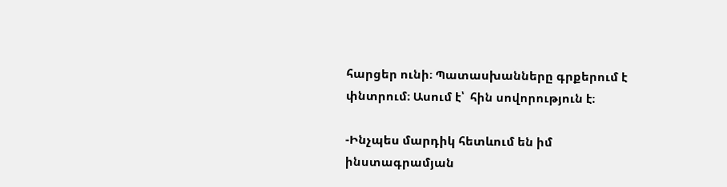հարցեր ունի։ Պատասխանները գրքերում է փնտրում։ Ասում է՝  հին սովորություն է։

-Ինչպես մարդիկ հետևում են իմ ինստագրամյան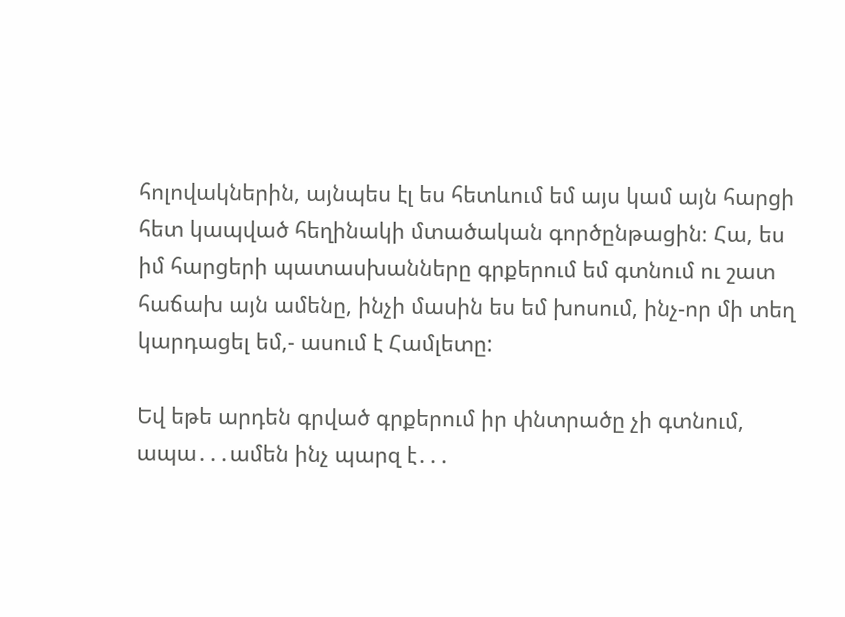հոլովակներին, այնպես էլ ես հետևում եմ այս կամ այն հարցի հետ կապված հեղինակի մտածական գործընթացին։ Հա, ես իմ հարցերի պատասխանները գրքերում եմ գտնում ու շատ հաճախ այն ամենը, ինչի մասին ես եմ խոսում, ինչ-որ մի տեղ կարդացել եմ,- ասում է Համլետը:

Եվ եթե արդեն գրված գրքերում իր փնտրածը չի գտնում, ապա․․․ամեն ինչ պարզ է․․․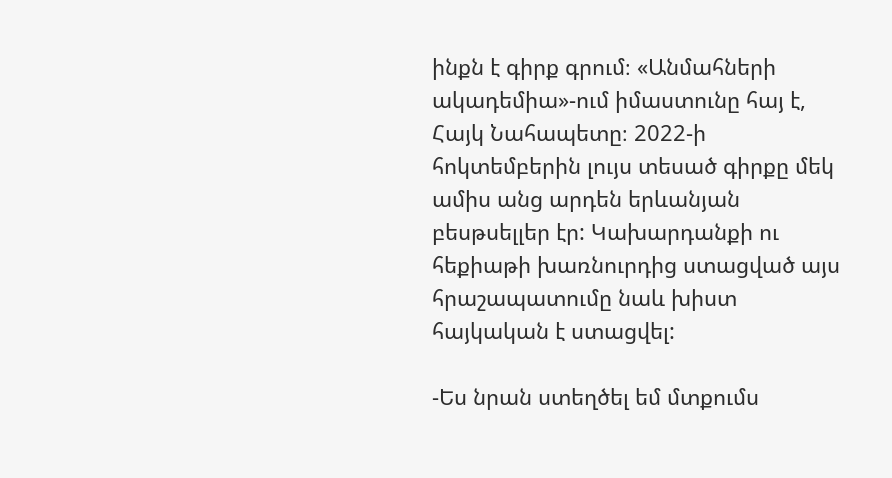ինքն է գիրք գրում։ «Անմահների ակադեմիա»-ում իմաստունը հայ է, Հայկ Նահապետը։ 2022-ի հոկտեմբերին լույս տեսած գիրքը մեկ ամիս անց արդեն երևանյան բեսթսելլեր էր: Կախարդանքի ու հեքիաթի խառնուրդից ստացված այս հրաշապատումը նաև խիստ հայկական է ստացվել:

-Ես նրան ստեղծել եմ մտքումս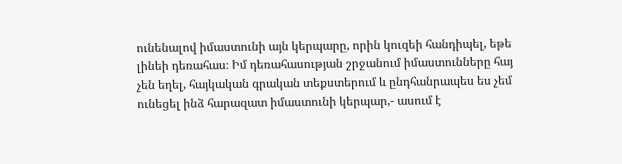ունենալով իմաստունի այն կերպարը, որին կուզեի հանդիպել, եթե լինեի դեռահաս։ Իմ դեռահասության շրջանում իմաստունները հայ չեն եղել, հայկական գրական տեքստերում և ընդհանրապես ես չեմ ունեցել ինձ հարազատ իմաստունի կերպար,- ասում է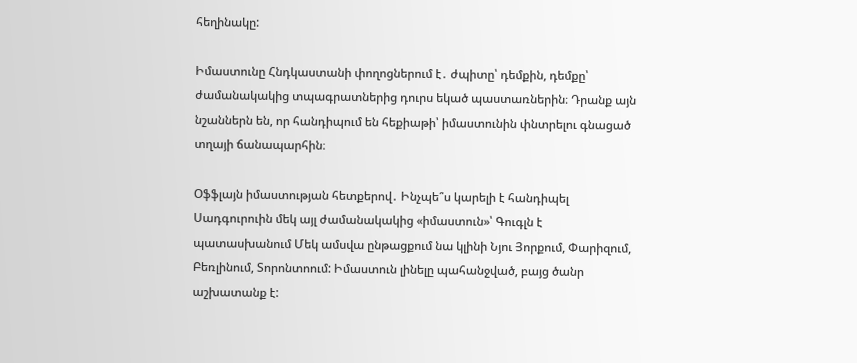հեղինակը:

Իմաստունը Հնդկաստանի փողոցներում է․ ժպիտը՝ դեմքին, դեմքը՝ ժամանակակից տպագրատներից դուրս եկած պաստառներին։ Դրանք այն նշաններն են, որ հանդիպում են հեքիաթի՝ իմաստունին փնտրելու գնացած տղայի ճանապարհին։

Օֆֆլայն իմաստության հետքերով․ Ինչպե՞ս կարելի է հանդիպել Սադգուրուին մեկ այլ ժամանակակից «իմաստուն»՝ Գուգլն է պատասխանում Մեկ ամսվա ընթացքում նա կլինի Նյու Յորքում, Փարիզում, Բեռլինում, Տորոնտոում: Իմաստուն լինելը պահանջված, բայց ծանր աշխատանք է: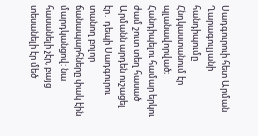Սադգուրուի հետ Արման Ղարագուլյանի հանդիպումը Հնդկաստանում էր պլանավորված։ Հանդիպելու համար երկու ժամ շուտ տեղ հասած Արմանն արդեն ուշացել էր․ դեպի Սադգուրու տանող բոլոր ճանապարհները փակ էին մարդկանցով: նա հասանելի չէր, բայց տեսանելի էր մեծ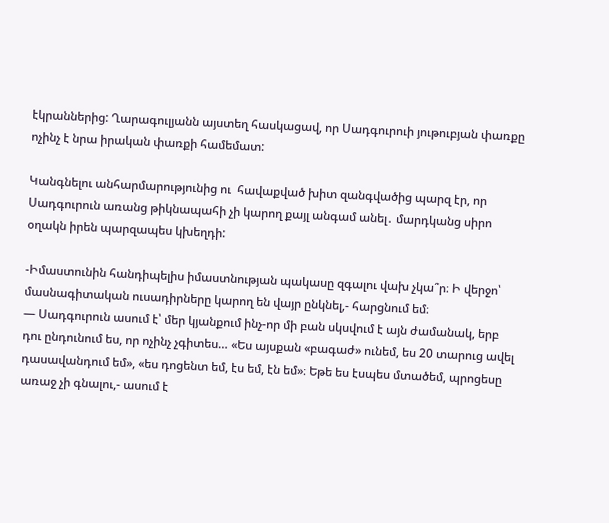էկրաններից: Ղարագուլյանն այստեղ հասկացավ, որ Սադգուրուի յութուբյան փառքը ոչինչ է նրա իրական փառքի համեմատ:

Կանգնելու անհարմարությունից ու  հավաքված խիտ զանգվածից պարզ էր, որ Սադգուրուն առանց թիկնապահի չի կարող քայլ անգամ անել․ մարդկանց սիրո օղակն իրեն պարզապես կխեղդի:

-Իմաստունին հանդիպելիս իմաստնության պակասը զգալու վախ չկա՞ր։ Ի վերջո՝ մասնագիտական ուսադիրները կարող են վայր ընկնել,- հարցնում եմ։
— Սադգուրուն ասում է՝ մեր կյանքում ինչ-որ մի բան սկսվում է այն ժամանակ, երբ դու ընդունում ես, որ ոչինչ չգիտես… «Ես այսքան «բագաժ» ունեմ, ես 20 տարուց ավել դասավանդում եմ», «ես դոցենտ եմ, էս եմ, էն եմ»։ Եթե ես էսպես մտածեմ, պրոցեսը առաջ չի գնալու,- ասում է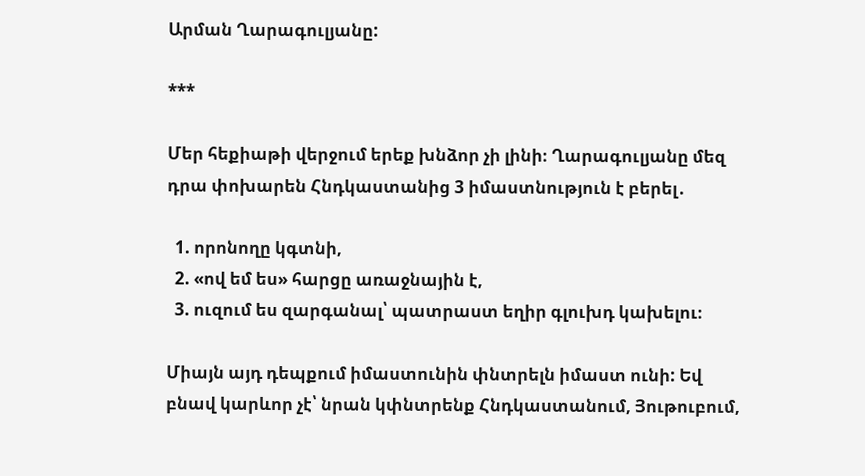Արման Ղարագուլյանը:

***

Մեր հեքիաթի վերջում երեք խնձոր չի լինի։ Ղարագուլյանը մեզ դրա փոխարեն Հնդկաստանից 3 իմաստնություն է բերել․

  1. որոնողը կգտնի,
  2. «ով եմ ես» հարցը առաջնային է,
  3. ուզում ես զարգանալ՝ պատրաստ եղիր գլուխդ կախելու։

Միայն այդ դեպքում իմաստունին փնտրելն իմաստ ունի: Եվ բնավ կարևոր չէ՝ նրան կփնտրենք Հնդկաստանում, Յութուբում,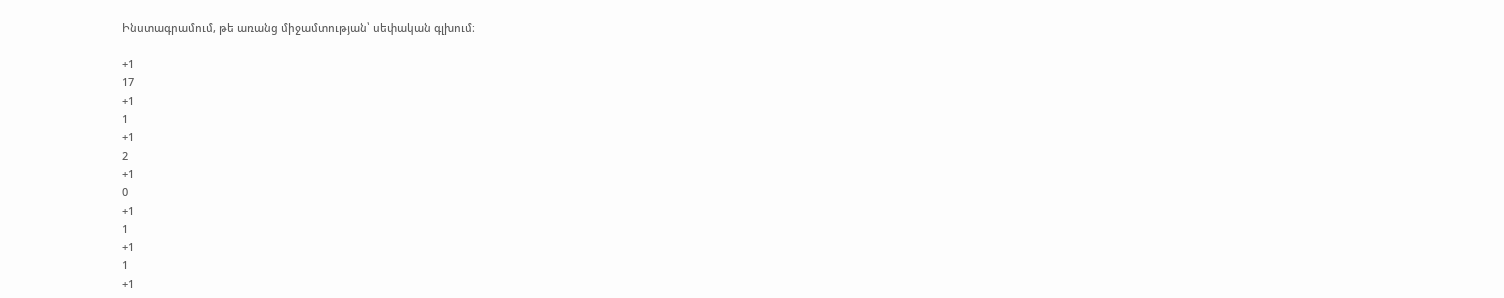Ինստագրամում, թե առանց միջամտության՝ սեփական գլխում։

+1
17
+1
1
+1
2
+1
0
+1
1
+1
1
+1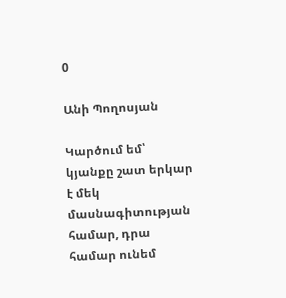0

Անի Պողոսյան

Կարծում եմ՝ կյանքը շատ երկար է մեկ մասնագիտության համար, դրա համար ունեմ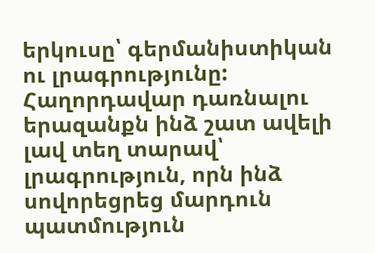երկուսը՝ գերմանիստիկան ու լրագրությունը: Հաղորդավար դառնալու երազանքն ինձ շատ ավելի լավ տեղ տարավ՝ լրագրություն, որն ինձ սովորեցրեց մարդուն պատմություն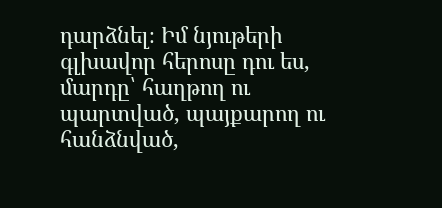դարձնել։ Իմ նյութերի գլխավոր հերոսը դու ես, մարդը՝ հաղթող ու պարտված, պայքարող ու հանձնված,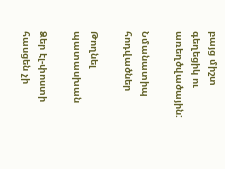բայց միշտ գեղեցիկ ու առեղծվածային:

Նմանատիպ հոդվածներ

Թողնել պատասխան

Ձեր էլ-փոստի հասցեն չի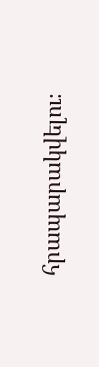հրապարակվելու։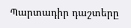Պարտադիր դաշտերը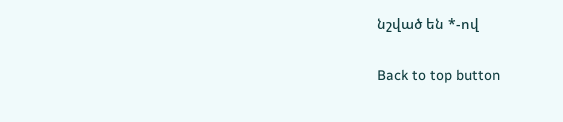նշված են *-ով

Back to top button